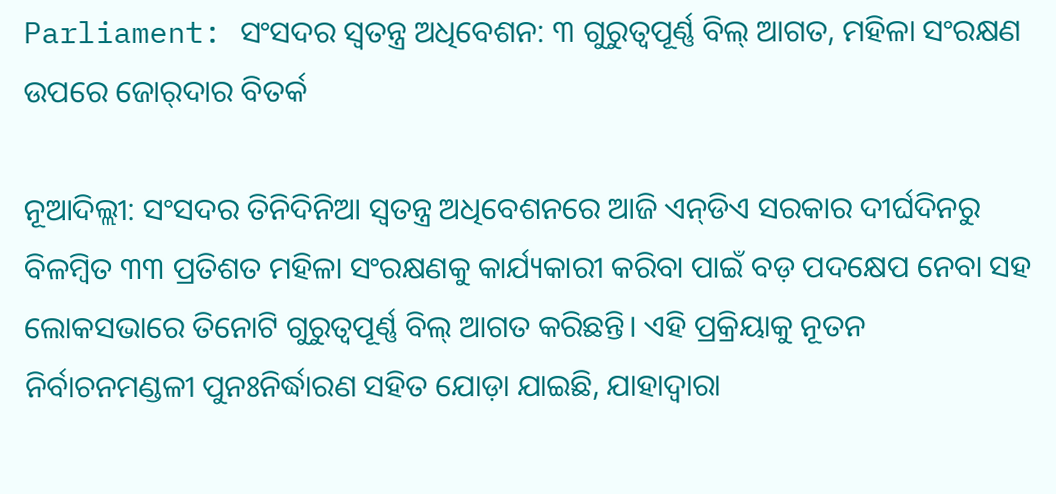Parliament: ସଂସଦର ସ୍ବତନ୍ତ୍ର ଅଧିବେଶନ: ୩ ଗୁରୁତ୍ବପୂର୍ଣ୍ଣ ବିଲ୍‌ ଆଗତ, ମହିଳା ସଂରକ୍ଷଣ ଉପରେ ଜୋର୍‌ଦାର ବିତର୍କ

ନୂଆଦିଲ୍ଲୀ: ସଂସଦର ତିନିଦିନିଆ ସ୍ୱତନ୍ତ୍ର ଅଧିବେଶନରେ ଆଜି ଏନ୍‌ଡିଏ ସରକାର ଦୀର୍ଘଦିନରୁ ବିଳମ୍ବିତ ୩୩ ପ୍ରତିଶତ ମହିଳା ସଂରକ୍ଷଣକୁ କାର୍ଯ୍ୟକାରୀ କରିବା ପାଇଁ ବଡ଼ ପଦକ୍ଷେପ ନେବା ସହ ଲୋକସଭାରେ ତିନୋଟି ଗୁରୁତ୍ୱପୂର୍ଣ୍ଣ ବିଲ୍‌ ଆଗତ କରିଛନ୍ତି। ଏହି ପ୍ରକ୍ରିୟାକୁ ନୂତନ ନିର୍ବାଚନମଣ୍ଡଳୀ ପୁନଃନିର୍ଦ୍ଧାରଣ ସହିତ ଯୋଡ଼ା ଯାଇଛି, ଯାହାଦ୍ୱାରା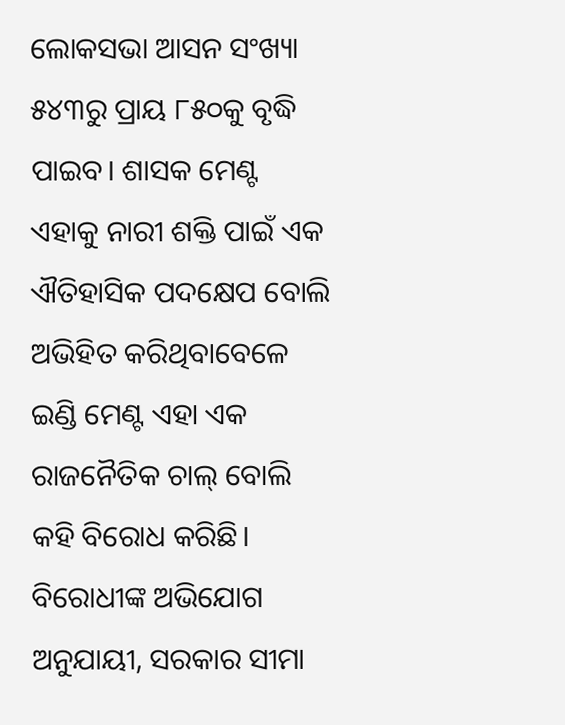ଲୋକସଭା ଆସନ ସଂଖ୍ୟା ୫୪୩ରୁ ପ୍ରାୟ ୮୫୦କୁ ବୃଦ୍ଧି ପାଇବ। ଶାସକ ମେଣ୍ଟ ଏହାକୁ ନାରୀ ଶକ୍ତି ପାଇଁ ଏକ ଐତିହାସିକ ପଦକ୍ଷେପ ବୋଲି ଅଭିହିତ କରିଥିବାବେଳେ ଇଣ୍ଡି ମେଣ୍ଟ ଏହା ଏକ ରାଜନୈତିକ ଚାଲ୍ ବୋଲି କହି ବିରୋଧ କରିଛି। ବିରୋଧୀଙ୍କ ଅଭିଯୋଗ ଅନୁଯାୟୀ, ସରକାର ସୀମା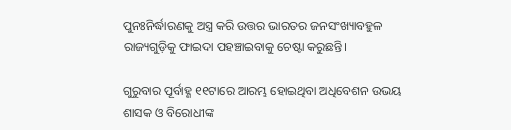ପୁନଃନିର୍ଦ୍ଧାରଣକୁ ଅସ୍ତ୍ର କରି ଉତ୍ତର ଭାରତର ଜନସଂଖ୍ୟାବହୁଳ ରାଜ୍ୟଗୁଡ଼ିକୁ ଫାଇଦା ପହଞ୍ଚାଇବାକୁ ଚେଷ୍ଟା କରୁଛନ୍ତି।

ଗୁରୁବାର ପୂର୍ବାହ୍ଣ ୧୧ଟାରେ ଆରମ୍ଭ ହୋଇଥିବା ଅଧିବେଶନ ଉଭୟ ଶାସକ ଓ ବିରୋଧୀଙ୍କ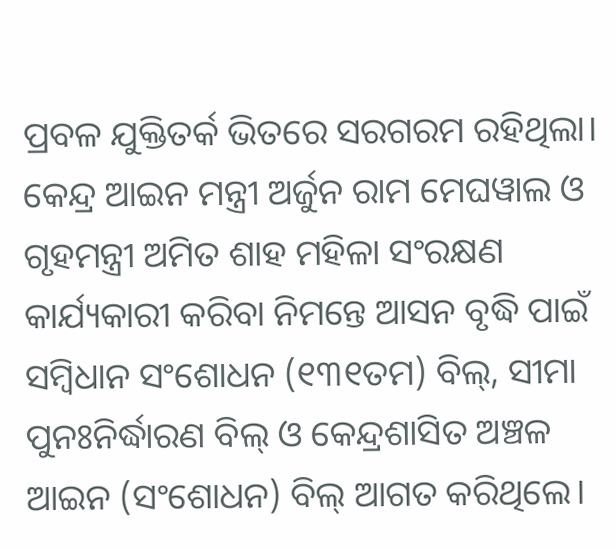ପ୍ରବଳ ଯୁକ୍ତିତର୍କ ଭିତରେ ସରଗରମ ରହିଥିଲା। କେନ୍ଦ୍ର ଆଇନ ମନ୍ତ୍ରୀ ଅର୍ଜୁନ ରାମ ମେଘୱାଲ ଓ ଗୃହମନ୍ତ୍ରୀ ଅମିତ ଶାହ ମହିଳା ସଂରକ୍ଷଣ କାର୍ଯ୍ୟକାରୀ କରିବା ନିମନ୍ତେ ଆସନ ବୃଦ୍ଧି ପାଇଁ ସମ୍ବିଧାନ ସଂଶୋଧନ (୧୩୧ତମ) ବିଲ୍, ସୀମା ପୁନଃନିର୍ଦ୍ଧାରଣ ବିଲ୍ ଓ କେନ୍ଦ୍ରଶାସିତ ଅଞ୍ଚଳ ଆଇନ (ସଂଶୋଧନ) ବିଲ୍ ଆଗତ କରିଥିଲେ।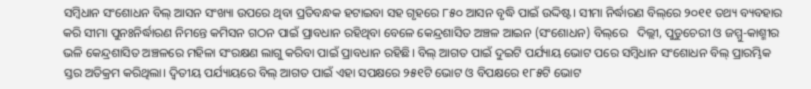ସମ୍ବିଧାନ ସଂଶୋଧନ ବିଲ୍‌ ଆସନ ସଂଖ୍ୟା ଉପରେ ଥିବା ପ୍ରତିବନ୍ଧକ ହଟାଇବା ସହ ଗୃହରେ ୮୫୦ ଆସନ ବୃଦ୍ଧି ପାଇଁ ଉଦ୍ଦିଷ୍ଟ। ସୀମା ନିର୍ଦ୍ଧାରଣ ବିଲ୍‌ରେ ୨୦୧୧ ତଥ୍ୟ ବ୍ୟବହାର କରି ସୀମା ପୁନଃନିର୍ଦ୍ଧାରଣ ନିମନ୍ତେ କମିସନ ଗଠନ ପାଇଁ ପ୍ରାବଧାନ ରହିଥିବା ବେଳେ କେନ୍ଦ୍ରଶାସିତ ଅଞ୍ଚଳ ଆଇନ (ସଂଶୋଧନ) ବିଲ୍‌ରେ   ଦିଲ୍ଲୀ, ପୁଡୁଚେରୀ ଓ ଜମ୍ମୁ-କାଶ୍ମୀର ଭଳି କେନ୍ଦ୍ରଶାସିତ ଅଞ୍ଚଳରେ ମହିଳା ସଂରକ୍ଷଣ ଲାଗୁ କରିବା ପାଇଁ ପ୍ରାବଧାନ ରହିଛି। ବିଲ୍‌ ଆଗତ ପାଇଁ ଦୁଇଟି ପର୍ଯ୍ୟାୟ ଭୋଟ ପରେ ସମ୍ବିଧାନ ସଂଶୋଧନ ବିଲ୍ ପ୍ରାରମ୍ଭିକ ସ୍ତର ଅତିକ୍ରମ କରିଥିଲା। ଦ୍ୱିତୀୟ ପର୍ଯ୍ୟାୟରେ ବିଲ୍‌ ଆଗତ ପାଇଁ ଏହା ସପକ୍ଷରେ ୨୫୧ଟି ଭୋଟ ଓ ବିପକ୍ଷରେ ୧୮୫ଟି ଭୋଟ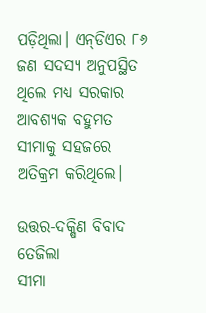ପଡ଼ିଥିଲା। ଏନ୍‌ଡିଏର ୮୬ ଜଣ ସଦସ୍ୟ ଅନୁପସ୍ଥିତ ଥିଲେ ମଧ୍ୟ ସରକାର ଆବଶ୍ୟକ ବହୁମତ ସୀମାକୁ ସହଜରେ ଅତିକ୍ରମ କରିଥିଲେ।

ଉତ୍ତର-ଦକ୍ଷିଣ ବିବାଦ ତେଜିଲା
ସୀମା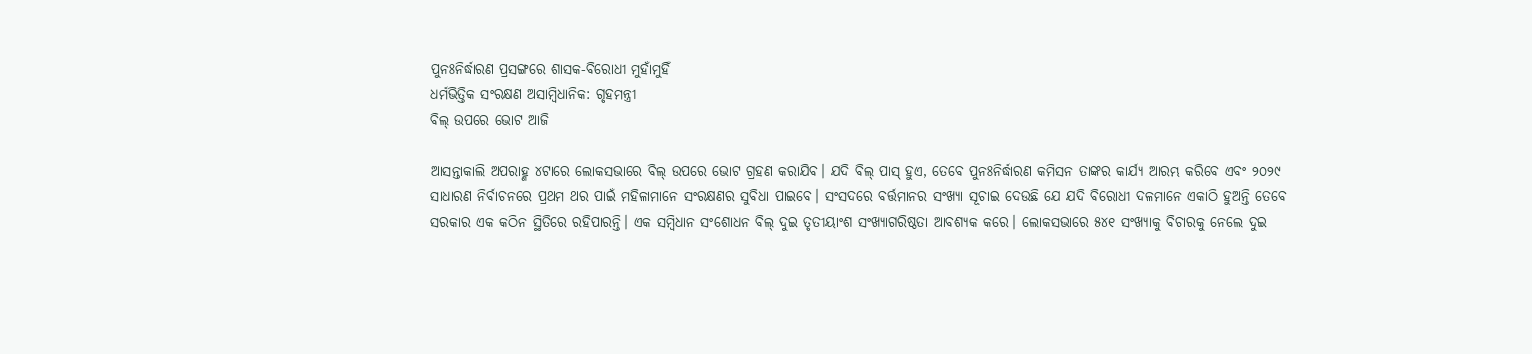ପୁନଃନିର୍ଦ୍ଧାରଣ ପ୍ରସଙ୍ଗରେ ଶାସକ-ବିରୋଧୀ ମୁହାଁମୁହିଁ
ଧର୍ମଭିତ୍ତିକ ସଂରକ୍ଷଣ ଅସାମ୍ବିଧାନିକ: ଗୃହମନ୍ତ୍ରୀ
ବିଲ୍‌ ଉପରେ ଭୋଟ ଆଜି

ଆସନ୍ତାକାଲି ଅପରାହ୍ଣ ୪ଟାରେ ଲୋକସଭାରେ ବିଲ୍‌ ଉପରେ ଭୋଟ ଗ୍ରହଣ କରାଯିବ। ଯଦି ବିଲ୍ ପାସ୍ ହୁଏ, ତେବେ ପୁନଃନିର୍ଦ୍ଧାରଣ କମିସନ ତାଙ୍କର କାର୍ଯ୍ୟ ଆରମ୍ଭ କରିବେ ଏବଂ ୨୦୨୯ ସାଧାରଣ ନିର୍ବାଚନରେ ପ୍ରଥମ ଥର ପାଇଁ ମହିଳାମାନେ ସଂରକ୍ଷଣର ସୁବିଧା ପାଇବେ। ସଂସଦରେ ବର୍ତ୍ତମାନର ସଂଖ୍ୟା ସୂଚାଇ ଦେଉଛି ଯେ ଯଦି ବିରୋଧୀ ଦଳମାନେ ଏକାଠି ହୁଅନ୍ତି ତେବେ ସରକାର ଏକ କଠିନ ସ୍ଥିତିରେ ରହିପାରନ୍ତି। ଏକ ସମ୍ବିଧାନ ସଂଶୋଧନ ବିଲ୍ ଦୁଇ ତୃତୀୟାଂଶ ସଂଖ୍ୟାଗରିଷ୍ଠତା ଆବଶ୍ୟକ କରେ। ଲୋକସଭାରେ ୫୪୧ ସଂଖ୍ୟାକୁ ବିଚାରକୁ ନେଲେ ଦୁଇ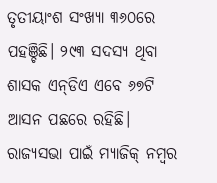ତୃତୀୟାଂଶ ସଂଖ୍ୟା ୩୬୦ରେ ପହଞ୍ଚିଛି। ୨୯୩ ସଦସ୍ୟ ଥିବା ଶାସକ ଏନ୍‌ଡିଏ ଏବେ ୬୭ଟି ଆସନ ପଛରେ ରହିଛି। ରାଜ୍ୟସଭା ପାଇଁ ମ୍ୟାଜିକ୍ ନମ୍ବର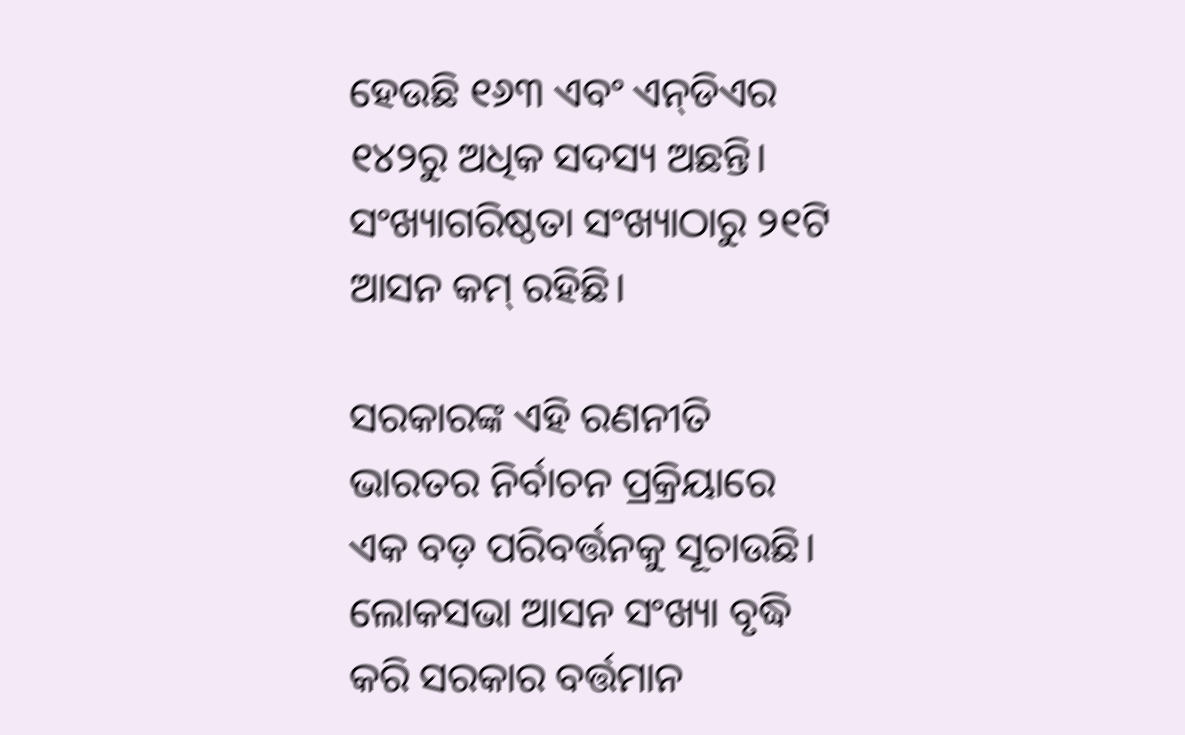ହେଉଛି ୧୬୩ ଏବଂ ଏନ୍‌ଡିଏର ୧୪୨ରୁ ଅଧିକ ସଦସ୍ୟ ଅଛନ୍ତି। ସଂଖ୍ୟାଗରିଷ୍ଠତା ସଂଖ୍ୟାଠାରୁ ୨୧ଟି ଆସନ କମ୍ ରହିଛି।

ସରକାରଙ୍କ ଏହି ରଣନୀତି ଭାରତର ନିର୍ବାଚନ ପ୍ରକ୍ରିୟାରେ ଏକ ବଡ଼ ପରିବର୍ତ୍ତନକୁ ସୂଚାଉଛି। ଲୋକସଭା ଆସନ ସଂଖ୍ୟା ବୃଦ୍ଧି କରି ସରକାର ବର୍ତ୍ତମାନ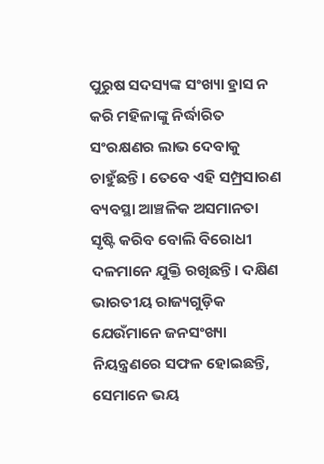ପୁରୁଷ ସଦସ୍ୟଙ୍କ ସଂଖ୍ୟା ହ୍ରାସ ନ କରି ମହିଳାଙ୍କୁ ନିର୍ଦ୍ଧାରିତ ସଂରକ୍ଷଣର ଲାଭ ଦେବାକୁ ଚାହୁଁଛନ୍ତି। ତେବେ ଏହି ସମ୍ପ୍ରସାରଣ ବ୍ୟବସ୍ଥା ଆଞ୍ଚଳିକ ଅସମାନତା ସୃଷ୍ଟି କରିବ ବୋଲି ବିରୋଧୀ ଦଳମାନେ ଯୁକ୍ତି ରଖିଛନ୍ତି। ଦକ୍ଷିଣ ଭାରତୀୟ ରାଜ୍ୟଗୁଡ଼ିକ ଯେଉଁମାନେ ଜନସଂଖ୍ୟା ନିୟନ୍ତ୍ରଣରେ ସଫଳ ହୋଇଛନ୍ତି, ସେମାନେ ଭୟ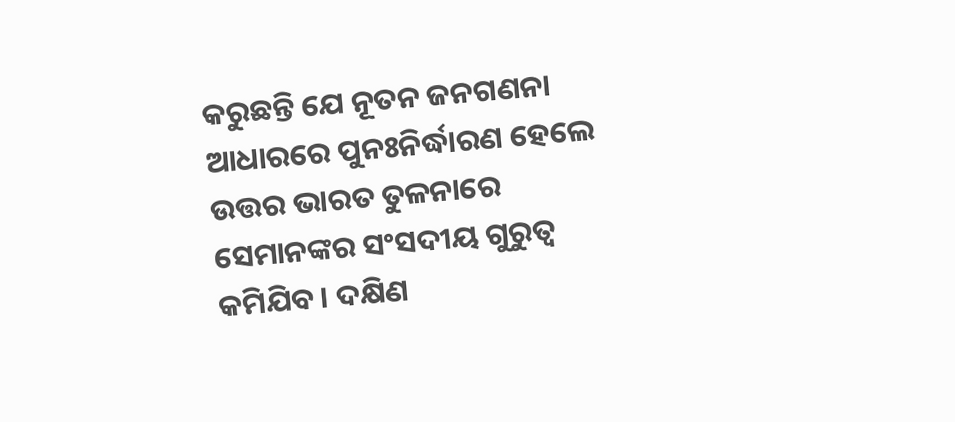କରୁଛନ୍ତି ଯେ ନୂତନ ଜନଗଣନା ଆଧାରରେ ପୁନଃନିର୍ଦ୍ଧାରଣ ହେଲେ ଉତ୍ତର ଭାରତ ତୁଳନାରେ ସେମାନଙ୍କର ସଂସଦୀୟ ଗୁରୁତ୍ୱ କମିଯିବ। ଦକ୍ଷିଣ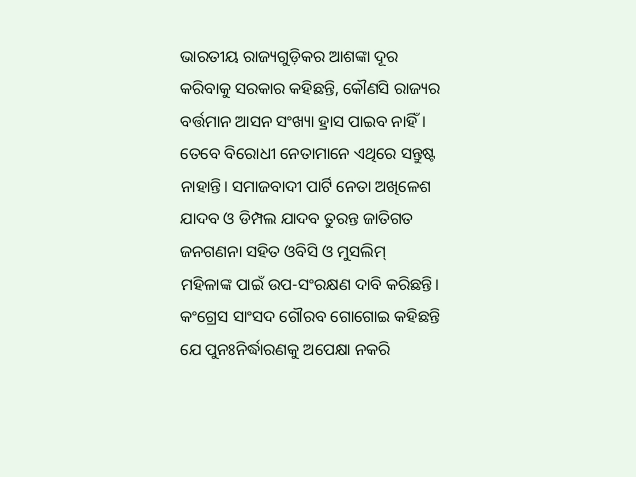ଭାରତୀୟ ରାଜ୍ୟଗୁଡ଼ିକର ଆଶଙ୍କା ଦୂର କରିବାକୁ ସରକାର କହିଛନ୍ତି, କୌଣସି ରାଜ୍ୟର ବର୍ତ୍ତମାନ ଆସନ ସଂଖ୍ୟା ହ୍ରାସ ପାଇବ ନାହିଁ। ତେବେ ବିରୋଧୀ ନେତାମାନେ ଏଥିରେ ସନ୍ତୁଷ୍ଟ ନାହାନ୍ତି। ସମାଜବାଦୀ ପାର୍ଟି ନେତା ଅଖିଳେଶ ଯାଦବ ଓ ଡିମ୍ପଲ ଯାଦବ ତୁରନ୍ତ ଜାତିଗତ ଜନଗଣନା ସହିତ ଓବିସି ଓ ମୁସଲିମ୍ ମହିଳାଙ୍କ ପାଇଁ ଉପ-ସଂରକ୍ଷଣ ଦାବି କରିଛନ୍ତି। କଂଗ୍ରେସ ସାଂସଦ ଗୌରବ ଗୋଗୋଇ କହିଛନ୍ତି ଯେ ପୁନଃନିର୍ଦ୍ଧାରଣକୁ ଅପେକ୍ଷା ନକରି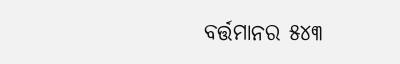ବର୍ତ୍ତମାନର ୫୪୩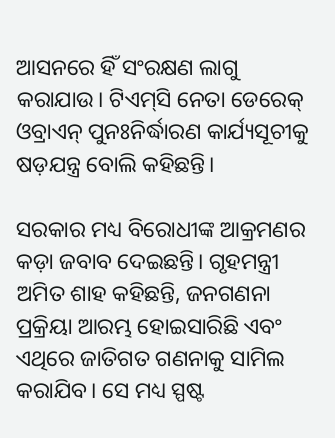ଆସନରେ ହିଁ ସଂରକ୍ଷଣ ଲାଗୁ କରାଯାଉ। ଟିଏମ୍‌ସି ନେତା ଡେରେକ୍ ଓବ୍ରାଏନ୍ ପୁନଃନିର୍ଦ୍ଧାରଣ କାର୍ଯ୍ୟସୂଚୀକୁ ଷଡ଼ଯନ୍ତ୍ର ବୋଲି କହିଛନ୍ତି।

ସରକାର ମଧ୍ୟ ବିରୋଧୀଙ୍କ ଆକ୍ରମଣର କଡ଼ା ଜବାବ ଦେଇଛନ୍ତି। ଗୃହମନ୍ତ୍ରୀ ଅମିତ ଶାହ କହିଛନ୍ତି, ଜନଗଣନା ପ୍ରକ୍ରିୟା ଆରମ୍ଭ ହୋଇସାରିଛି ଏବଂ ଏଥିରେ ଜାତିଗତ ଗଣନାକୁ ସାମିଲ କରାଯିବ। ସେ ମଧ୍ୟ ସ୍ପଷ୍ଟ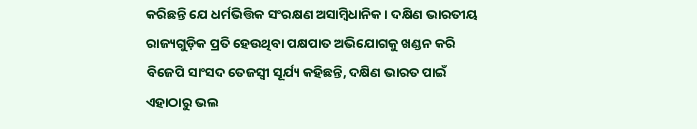କରିଛନ୍ତି ଯେ ଧର୍ମଭିତ୍ତିକ ସଂରକ୍ଷଣ ଅସାମ୍ବିଧାନିକ। ଦକ୍ଷିଣ ଭାରତୀୟ ରାଜ୍ୟଗୁଡ଼ିକ ପ୍ରତି ହେଉଥିବା ପକ୍ଷପାତ ଅଭିଯୋଗକୁ ଖଣ୍ଡନ କରି ବିଜେପି ସାଂସଦ ତେଜସ୍ୱୀ ସୂର୍ଯ୍ୟ କହିଛନ୍ତି, ଦକ୍ଷିଣ ଭାରତ ପାଇଁ ଏହାଠାରୁ ଭଲ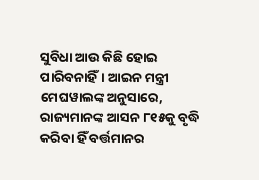ସୁବିଧା ଆଉ କିଛି ହୋଇ ପାରିବନାହିଁ। ଆଇନ ମନ୍ତ୍ରୀ ମେଘୱାଲଙ୍କ ଅନୁସାରେ, ରାଜ୍ୟମାନଙ୍କ ଆସନ ୮୧୫କୁ ବୃଦ୍ଧି କରିବା ହିଁ ବର୍ତ୍ତମାନର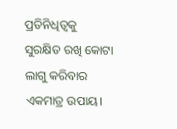ପ୍ରତିନିଧିତ୍ୱକୁ ସୁରକ୍ଷିତ ରଖି କୋଟା ଲାଗୁ କରିବାର ଏକମାତ୍ର ଉପାୟ।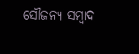ସୌଜନ୍ୟ ସମ୍ବାଦ